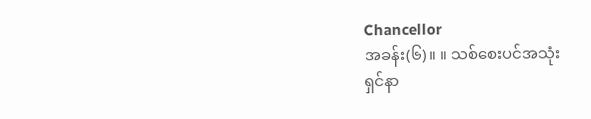Chancellor
အခန်း(၆)။ ။ သစ်စေးပင်အသုံး
ရှင်နာ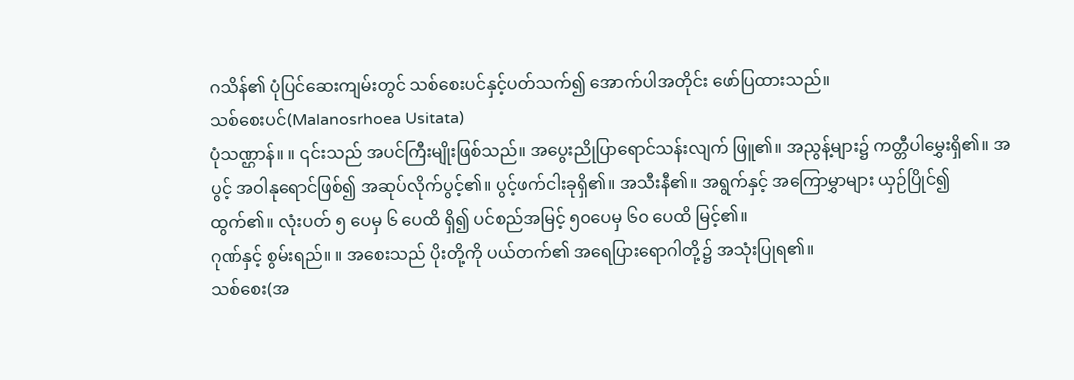ဂသိန်၏ ပုံပြင်ဆေးကျမ်းတွင် သစ်စေးပင်နှင့်ပတ်သက်၍ အောက်ပါအတိုင်း ဖော်ပြထားသည်။
သစ်စေးပင်(Malanosrhoea Usitata)
ပုံသဏ္ဌာန်။ ။ ၎င်းသည် အပင်ကြီးမျိုးဖြစ်သည်။ အပွေးညိုပြာရောင်သန်းလျက် ဖြူ၏။ အညွန့်များ၌ ကတ္တီပါမွှေးရှိ၏။ အပွင့် အဝါနုရောင်ဖြစ်၍ အဆုပ်လိုက်ပွင့်၏။ ပွင့်ဖက်ငါးခုရှိ၏။ အသီးနီ၏။ အရွက်နှင့် အကြောမွှာများ ယှဉ်ပြိုင်၍ ထွက်၏။ လုံးပတ် ၅ ပေမှ ၆ ပေထိ ရှိ၍ ပင်စည်အမြင့် ၅၀ပေမှ ၆၀ ပေထိ မြင့်၏။
ဂုဏ်နှင့် စွမ်းရည်။ ။ အစေးသည် ပိုးတို့ကို ပယ်တက်၏ အရေပြားရောဂါတို့၌ အသုံးပြုရ၏။
သစ်စေး(အ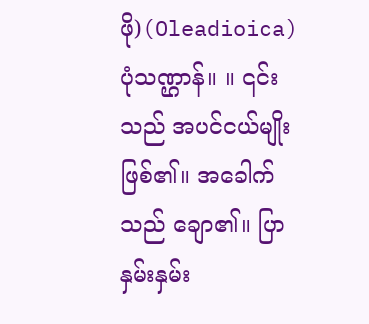ဖို)(Oleadioica)
ပုံသဏ္ဌာန်။ ။ ၎င်းသည် အပင်ငယ်မျိုးဖြစ်၏။ အခေါက်သည် ချော၏။ ပြာနှမ်းနှမ်း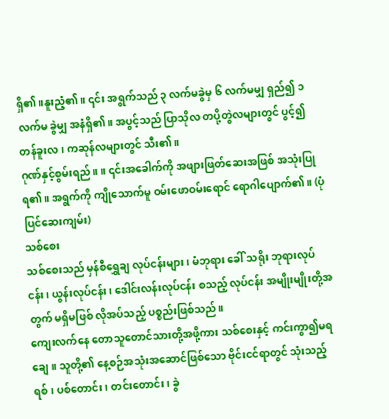ရှိ၏။နူးညံ့၏။ ၎င်း အရွက်သည် ၃ လက်မခွဲမှ ၆ လက်မမျှ ရှည်၍ ၁ လက်မ ခွဲမျှ အနံရှိ၏။ အပွင့်သည် ပြာသိုလ တပို့တွဲလများတွင် ပွင့်၍ တန်ခူးလ၊ ကဆုန်လများတွင် သီး၏။
ဂုဏ်နှင့်စွမ်းရည်။ ။ ၎င်းအခေါက်ကို အဖျားဖြတ်ဆေးအဖြစ် အသုံးပြုရ၏။ အရွက်ကို ကျိုသောက်မူ ဝမ်းဖောဝမ်းရောင် ရောဂါပျောက်၏။ (ပုံပြင်ဆေးကျမ်း)
သစ်စေး
သစ်စေးသည် မှန်စီရွှေချ လုပ်ငန်းများ၊ မံဘုရား ခေါ် သရိုး ဘုရားလုပ်ငန်း၊ ယွန်းလုပ်ငန်း၊ ဒေါင်းလန်းလုပ်ငန်း စသည့် လုပ်ငန်း အမျိုးမျိုးတို့အတွက် မရှိမဖြစ် လိုအပ်သည့် ပစ္စည်းဖြစ်သည်။
ကျေးလက်နေ တောသူတောင်သားတို့အဖို့ကား သစ်စေးနှင့် ကင်းကွာ၍မရချေ။ သူတို့၏ နေ့စဉ်အသုံးအဆောင်ဖြစ်သော ဗိုင်းငင်ရာတွင် သုံးသည့်ရစ်၊ ပစ်တောင်း၊ တင်းတောင်း၊ ခွဲ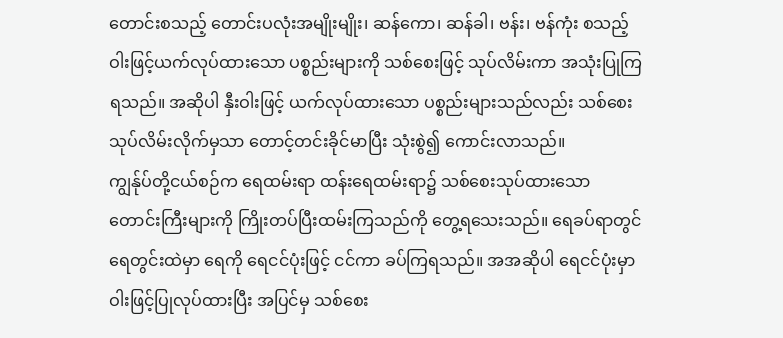တောင်းစသည့် တောင်းပလုံးအမျိုးမျိုး၊ ဆန်ကော၊ ဆန်ခါ၊ ဗန်း၊ ဗန်ကုံး စသည့်ဝါးဖြင့်ယက်လုပ်ထားသော ပစ္စည်းများကို သစ်စေးဖြင့် သုပ်လိမ်းကာ အသုံးပြုကြရသည်။ အဆိုပါ နှီးဝါးဖြင့် ယက်လုပ်ထားသော ပစ္စည်းများသည်လည်း သစ်စေးသုပ်လိမ်းလိုက်မှသာ တောင့်တင်းခိုင်မာပြီး သုံးစွဲ၍ ကောင်းလာသည်။
ကျွန်ုပ်တို့ငယ်စဉ်က ရေထမ်းရာ ထန်းရေထမ်းရာ၌ သစ်စေးသုပ်ထားသော တောင်းကြီးများကို ကြိုးတပ်ပြီးထမ်းကြသည်ကို တွေ့ရသေးသည်။ ရေခပ်ရာတွင် ရေတွင်းထဲမှာ ရေကို ရေငင်ပုံးဖြင့် ငင်ကာ ခပ်ကြရသည်။ အအဆိုပါ ရေငင်ပုံးမှာ ဝါးဖြင့်ပြုလုပ်ထားပြီး အပြင်မှ သစ်စေး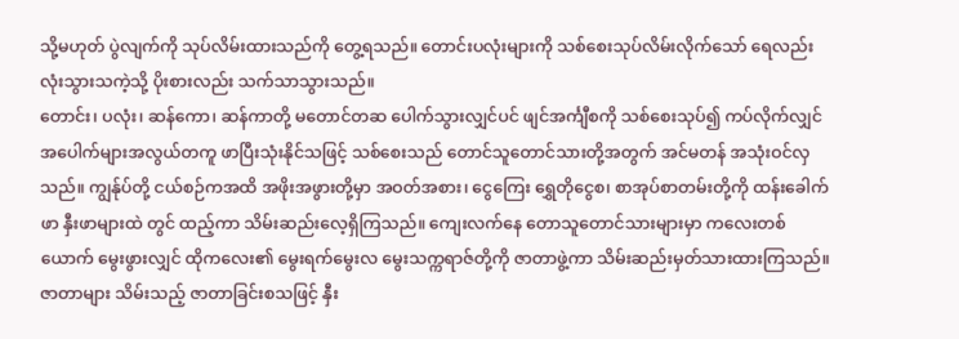သို့မဟုတ် ပွဲလျက်ကို သုပ်လိမ်းထားသည်ကို တွေ့ရသည်။ တောင်းပလုံးများကို သစ်စေးသုပ်လိမ်းလိုက်သော် ရေလည်း လုံးသွားသကဲ့သို့ ပိုးစားလည်း သက်သာသွားသည်။
တောင်း၊ ပလုံး၊ ဆန်ကော၊ ဆန်ကာတို့ မတောင်တဆ ပေါက်သွားလျှင်ပင် ဖျင်အင်္ကျီစကို သစ်စေးသုပ်၍ ကပ်လိုက်လျှင် အပေါက်များအလွယ်တကူ ဖာပြီးသုံးနိုင်သဖြင့် သစ်စေးသည် တောင်သူတောင်သားတို့အတွက် အင်မတန် အသုံးဝင်လှသည်။ ကျွန်ုပ်တို့ ငယ်စဉ်ကအထိ အဖိုးအဖွားတို့မှာ အဝတ်အစား၊ ငွေကြေး ရွှေတိုငွေစ၊ စာအုပ်စာတမ်းတို့ကို ထန်းခေါက်ဖာ နှီးဖာများထဲ တွင် ထည့်ကာ သိမ်းဆည်းလေ့ရှိကြသည်။ ကျေးလက်နေ တောသူတောင်သားများမှာ ကလေးတစ်ယောက် မွေးဖွားလျှင် ထိုကလေး၏ မွေးရက်မွေးလ မွေးသက္ကရာဇ်တို့ကို ဇာတာဖွဲ့ကာ သိမ်းဆည်းမှတ်သားထားကြသည်။ ဇာတာများ သိမ်းသည့် ဇာတာခြင်းစသဖြင့် နှီး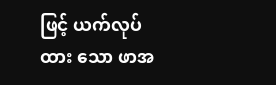ဖြင့် ယက်လုပ်ထား သော ဖာအ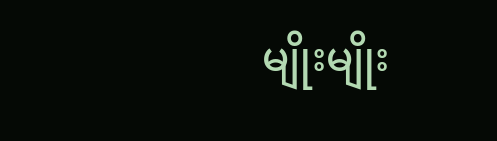မျိုးမျိုး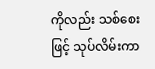ကိုလည်း သစ်စေးဖြင့် သုပ်လိမ်းကာ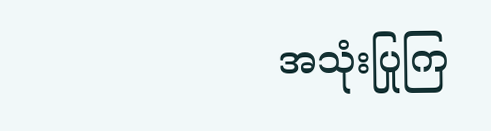အသုံးပြုကြ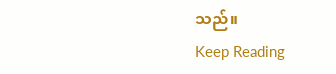သည်။
Keep Reading